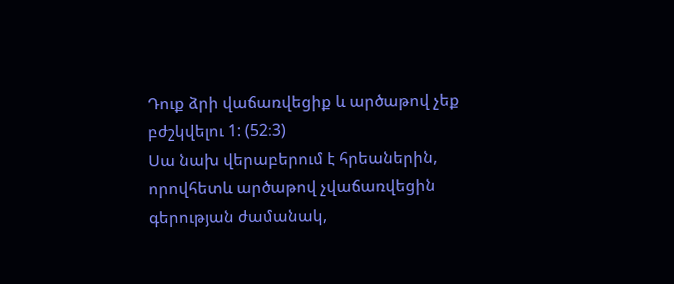Դուք ձրի վաճառվեցիք և արծաթով չեք բժշկվելու 1: (52։3)
Սա նախ վերաբերում է հրեաներին, որովհետև արծաթով չվաճառվեցին գերության ժամանակ,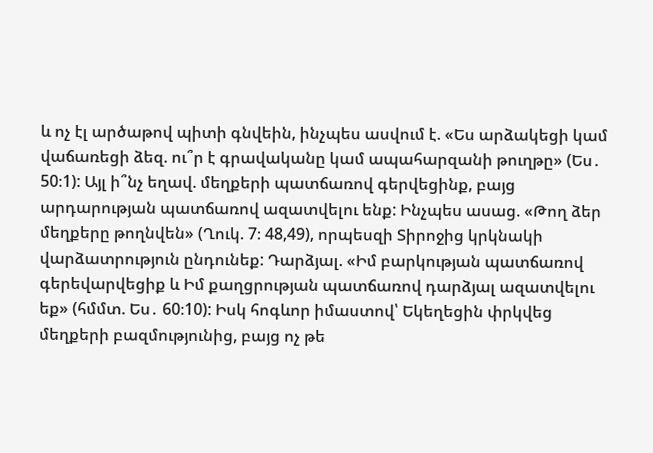և ոչ էլ արծաթով պիտի գնվեին, ինչպես ասվում է. «Ես արձակեցի կամ վաճառեցի ձեզ. ու՞ր է գրավականը կամ ապահարզանի թուղթը» (Ես․ 50։1): Այլ ի՞նչ եղավ. մեղքերի պատճառով գերվեցինք, բայց արդարության պատճառով ազատվելու ենք: Ինչպես ասաց. «Թող ձեր մեղքերը թողնվեն» (Ղուկ. 7։ 48,49), որպեսզի Տիրոջից կրկնակի վարձատրություն ընդունեք: Դարձյալ. «Իմ բարկության պատճառով գերեվարվեցիք և Իմ քաղցրության պատճառով դարձյալ ազատվելու եք» (հմմտ. Ես․ 60։10): Իսկ հոգևոր իմաստով՝ Եկեղեցին փրկվեց մեղքերի բազմությունից, բայց ոչ թե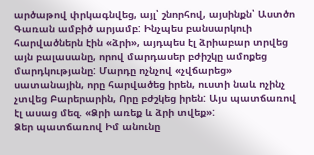արծաթով փրկագնվեց, այլ՝ շնորհով, այսինքն՝ Աստծո Գառան ամբիծ արյամբ: Ինչպես բանսարկուի հարվածներն էին «ձրի», այդպես էլ ձրիաբար տրվեց այն բալասանը, որով մարդասեր բժիշկը ամոքեց մարդկությանը: Մարդը ոչնչով «չվճարեց» սատանային, որը հարվածեց իրեն, ուստի նաև ոչինչ չտվեց Բարերարին, Որը բժշկեց իրեն: Այս պատճառով էլ ասաց մեզ. «Ձրի առեք և ձրի տվեք»:
Ձեր պատճառով Իմ անունը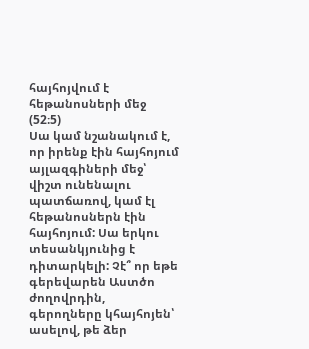հայհոյվում է հեթանոսների մեջ (52։5)
Սա կամ նշանակում է, որ իրենք էին հայհոյում այլազգիների մեջ՝ վիշտ ունենալու պատճառով, կամ էլ հեթանոսներն էին հայհոյում: Սա երկու տեսանկյունից է դիտարկելի: Չէ՞ որ եթե գերեվարեն Աստծո ժողովրդին, գերողները կհայհոյեն՝ ասելով, թե ձեր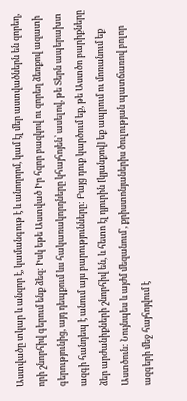Աստվածը տկար և անզոր է, կամանգութ է և անողորմ, կամ էլ մեր աստվածներն են զորեղ, որի շնորհիվ գերում ենք ձեզ: Իսկ եթե Աստված Իր հզոր բազկով ու զորեղ ձեռքով ազատի գերությունից, այդ դեպքում ևս հակառակորդները կհայհոյեն՝ ասելով, թե Տերն ապերախտ ազգի հանդեպ է անում այս բարությունները: Բայց դուք կարծում եք, թե Աստծո բարիքները ձեր արժանիքների շնորհիվ են, և հետո էլ դյուրին [կյանքով] եք ապրում ու մոռանում եք Աստծուն: Նույնպես և այժմ մեզանում՝, քրիստոնյաներիս ծուլության պատճառով բոլոր ազգերի մեջ հայհոյվում է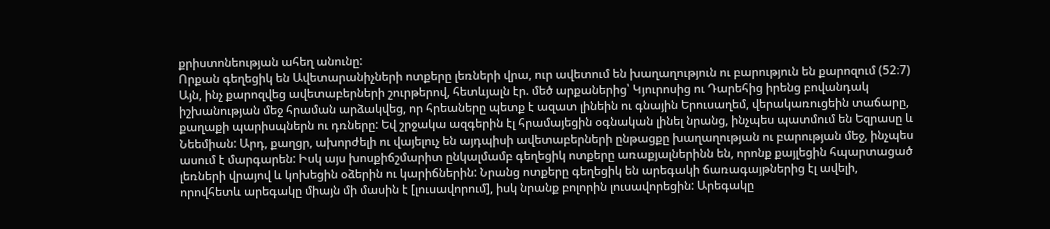քրիստոնեության ահեղ անունը:
Որքան գեղեցիկ են Ավետարանիչների ոտքերը լեռների վրա, ուր ավետում են խաղաղություն ու բարություն են քարոզում (52։7)
Այն, ինչ քարոզվեց ավետաբերների շուրթերով, հետևյալն էր. մեծ արքաներից՝ Կյուրոսից ու Դարեհից իրենց բովանդակ իշխանության մեջ հրաման արձակվեց, որ հրեաները պետք է ազատ լինեին ու գնային Երուսաղեմ, վերակառուցեին տաճարը, քաղաքի պարիսպներն ու դռները: Եվ շրջակա ազգերին էլ հրամայեցին օգնական լինել նրանց, ինչպես պատմում են Եզրասը և Նեեմիան: Արդ, քաղցր, ախորժելի ու վայելուչ են այդպիսի ավետաբերների ընթացքը խաղաղության ու բարության մեջ, ինչպես ասում է մարգարեն: Իսկ այս խոսքիճշմարիտ ընկալմամբ գեղեցիկ ոտքերը առաքյալներինն են, որոնք քայլեցին հպարտացած լեռների վրայով և կոխեցին օձերին ու կարիճներին: Նրանց ոտքերը գեղեցիկ են արեգակի ճառագայթներից էլ ավելի, որովհետև արեգակը միայն մի մասին է [լուսավորում], իսկ նրանք բոլորին լուսավորեցին: Արեգակը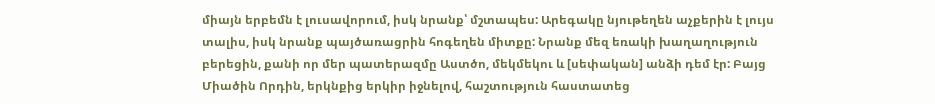միայն երբեմն է լուսավորում, իսկ նրանք՝ մշտապես: Արեգակը նյութեղեն աչքերին է լույս տալիս, իսկ նրանք պայծառացրին հոգեղեն միտքը: Նրանք մեզ եռակի խաղաղություն բերեցին, քանի որ մեր պատերազմը Աստծո, մեկմեկու և [սեփական] անձի դեմ էր: Բայց Միածին Որդին, երկնքից երկիր իջնելով, հաշտություն հաստատեց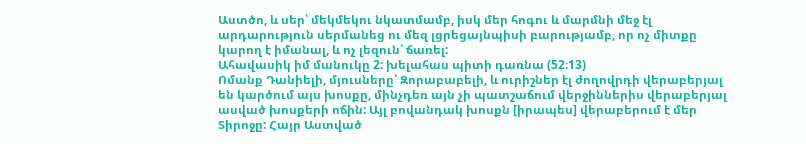Աստծո, և սեր՝ մեկմեկու նկատմամբ, իսկ մեր հոգու և մարմնի մեջ էլ արդարություն սերմանեց ու մեզ լցրեցայնպիսի բարությամբ, որ ոչ միտքը կարող է իմանալ, և ոչ լեզուն՝ ճառել:
Ահավասիկ իմ մանուկը 2: խելահաս պիտի դառնա (52։13)
Ոմանք Դանիելի, մյուսները՝ Զորաբաբելի, և ուրիշներ էլ ժողովրդի վերաբերյալ են կարծում այս խոսքը, մինչդեռ այն չի պատշաճում վերջիններիս վերաբերյալ ասված խոսքերի ոճին: Այլ բովանդակ խոսքն [իրապես] վերաբերում է մեր Տիրոջը: Հայր Աստված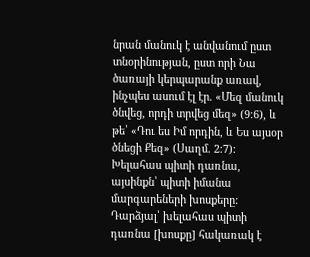նրան մանուկ է անվանում ըստ տնօրինության, ըստ որի Նա ծառայի կերպարանք առավ, ինչպես ասում էլ էր. «Մեզ մանուկ ծնվեց, որդի տրվեց մեզ» (9։6), և թե՝ «Դու ես Իմ որդին, և Ես այսօր ծնեցի Քեզ» (Սաղմ. 2։7): Խելահաս պիտի դառնա, այսինքն՝ պիտի իմանա մարգարեների խոսքերը: Դարձյալ՝ խելահաս պիտի դառնա [խոսքը] հակառակ է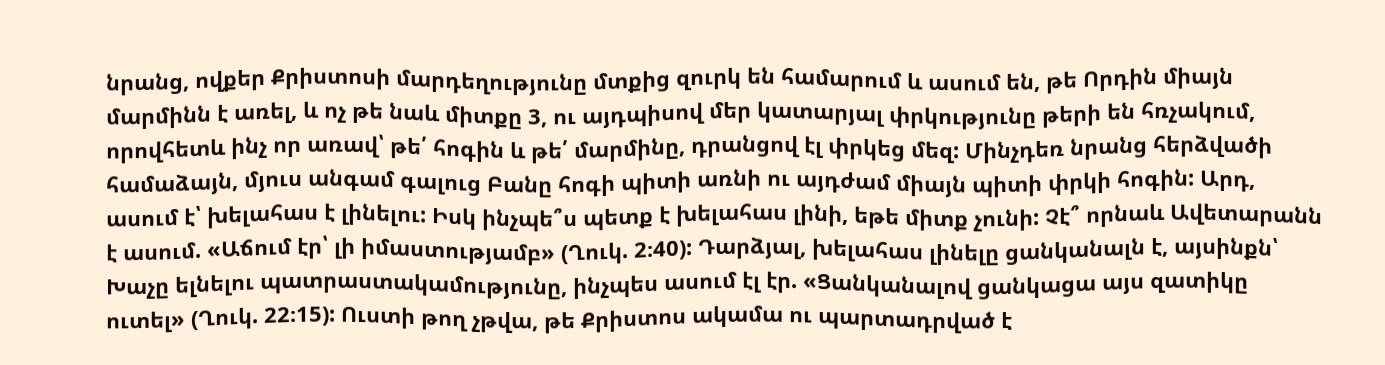նրանց, ովքեր Քրիստոսի մարդեղությունը մտքից զուրկ են համարում և ասում են, թե Որդին միայն մարմինն է առել, և ոչ թե նաև միտքը 3, ու այդպիսով մեր կատարյալ փրկությունը թերի են հռչակում, որովհետև ինչ որ առավ՝ թե՛ հոգին և թե՛ մարմինը, դրանցով էլ փրկեց մեզ: Մինչդեռ նրանց հերձվածի համաձայն, մյուս անգամ գալուց Բանը հոգի պիտի առնի ու այդժամ միայն պիտի փրկի հոգին: Արդ, ասում է՝ խելահաս է լինելու: Իսկ ինչպե՞ս պետք է խելահաս լինի, եթե միտք չունի: Չէ՞ որնաև Ավետարանն է ասում. «Աճում էր՝ լի իմաստությամբ» (Ղուկ. 2։40): Դարձյալ, խելահաս լինելը ցանկանալն է, այսինքն՝ Խաչը ելնելու պատրաստակամությունը, ինչպես ասում էլ էր. «Ցանկանալով ցանկացա այս զատիկը ուտել» (Ղուկ. 22։15): Ուստի թող չթվա, թե Քրիստոս ակամա ու պարտադրված է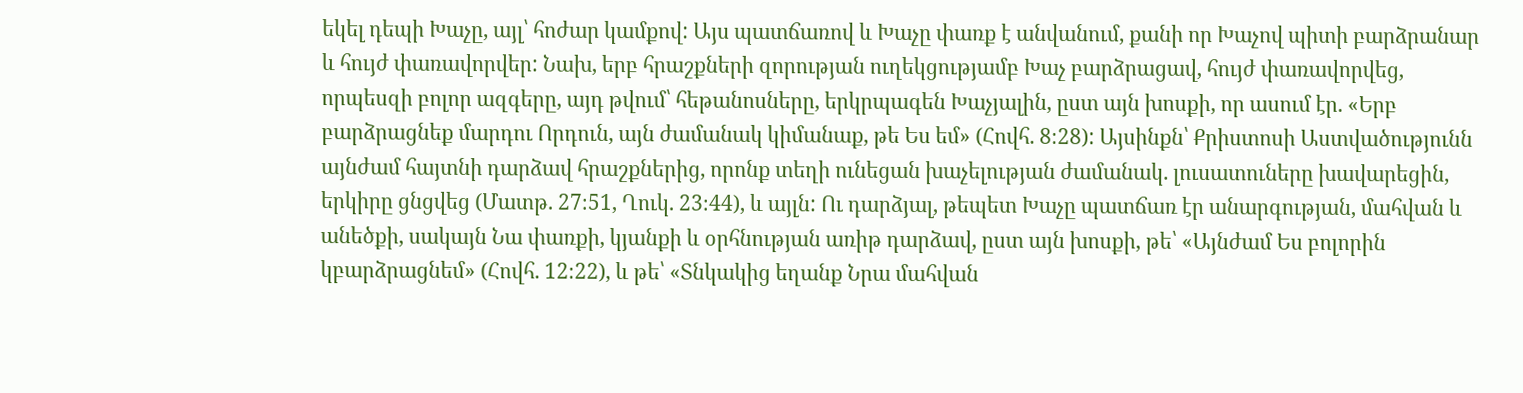եկել դեպի Խաչը, այլ՝ հոժար կամքով: Այս պատճառով և Խաչը փառք է անվանում, քանի որ Խաչով պիտի բարձրանար և հույժ փառավորվեր: Նախ, երբ հրաշքների զորության ուղեկցությամբ Խաչ բարձրացավ, հույժ փառավորվեց, որպեսզի բոլոր ազգերը, այդ թվում՝ հեթանոսները, երկրպագեն Խաչյալին, ըստ այն խոսքի, որ ասում էր. «Երբ բարձրացնեք մարդու Որդուն, այն ժամանակ կիմանաք, թե Ես եմ» (Հովհ. 8։28): Այսինքն՝ Քրիստոսի Աստվածությունն այնժամ հայտնի դարձավ հրաշքներից, որոնք տեղի ունեցան խաչելության ժամանակ. լուսատուները խավարեցին, երկիրը ցնցվեց (Մատթ. 27։51, Ղուկ. 23։44), և այլն: Ու դարձյալ, թեպետ Խաչը պատճառ էր անարգության, մահվան և անեծքի, սակայն Նա փառքի, կյանքի և օրհնության առիթ դարձավ, ըստ այն խոսքի, թե՝ «Այնժամ Ես բոլորին կբարձրացնեմ» (Հովհ. 12։22), և թե՝ «Տնկակից եղանք Նրա մահվան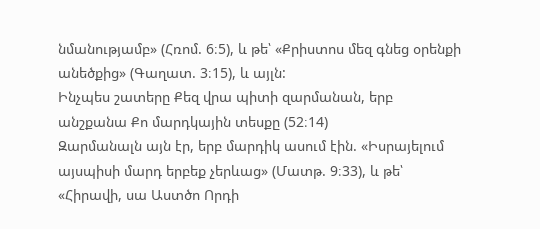նմանությամբ» (Հռոմ. 6։5), և թե՝ «Քրիստոս մեզ գնեց օրենքի անեծքից» (Գաղատ. 3։15), և այլն:
Ինչպես շատերը Քեզ վրա պիտի զարմանան, երբ անշքանա Քո մարդկային տեսքը (52։14)
Զարմանալն այն էր, երբ մարդիկ ասում էին. «Իսրայելում այսպիսի մարդ երբեք չերևաց» (Մատթ. 9։33), և թե՝ «Հիրավի, սա Աստծո Որդի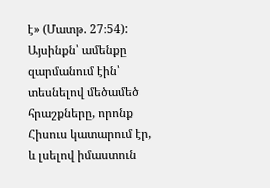է» (Մատթ. 27։54): Այսինքն՝ ամենքը զարմանում էին՝ տեսնելով մեծամեծ հրաշքները, որոնք Հիսուս կատարում էր, և լսելով իմաստուն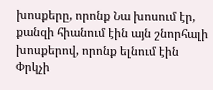խոսքերը, որոնք Նա խոսում էր, քանզի հիանում էին այն շնորհալի խոսքերով, որոնք ելնում էին Փրկչի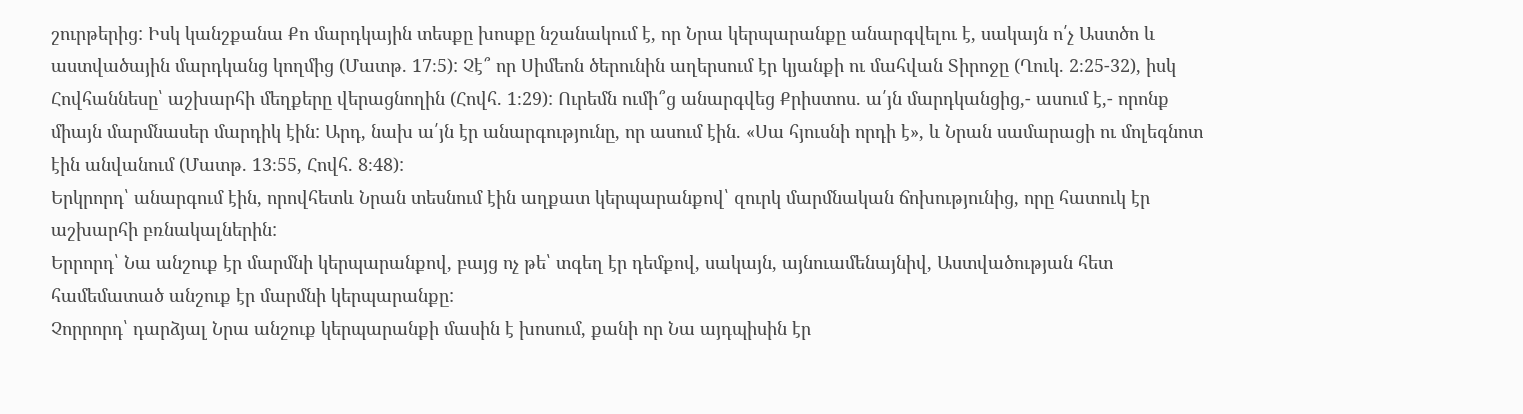շուրթերից: Իսկ կանշքանա Քո մարդկային տեսքը խոսքը նշանակում է, որ Նրա կերպարանքը անարգվելու է, սակայն ո՛չ Աստծո և աստվածային մարդկանց կողմից (Մատթ. 17։5): Չէ՞ որ Սիմեոն ծերունին աղերսում էր կյանքի ու մահվան Տիրոջը (Ղուկ. 2։25-32), իսկ Հովհաննեսը՝ աշխարհի մեղքերը վերացնողին (Հովհ. 1։29): Ուրեմն ումի՞ց անարգվեց Քրիստոս. ա՛յն մարդկանցից,- ասում է,- որոնք միայն մարմնասեր մարդիկ էին: Արդ, նախ ա՛յն էր անարգությունը, որ ասում էին. «Սա հյուսնի որդի է», և Նրան սամարացի ու մոլեգնոտ էին անվանում (Մատթ. 13։55, Հովհ. 8։48):
Երկրորդ՝ անարգում էին, որովհետև Նրան տեսնում էին աղքատ կերպարանքով՝ զուրկ մարմնական ճոխությունից, որը հատուկ էր աշխարհի բռնակալներին:
Երրորդ՝ Նա անշուք էր մարմնի կերպարանքով, բայց ոչ թե՝ տգեղ էր դեմքով, սակայն, այնուամենայնիվ, Աստվածության հետ համեմատած անշուք էր մարմնի կերպարանքը:
Չորրորդ՝ դարձյալ Նրա անշուք կերպարանքի մասին է խոսում, քանի որ Նա այդպիսին էր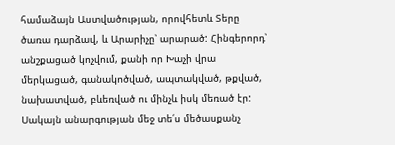համաձայն Աստվածության, որովհետև Տերը ծառա դարձավ, և Արարիչը՝ արարած: Հինգերորդ՝ անշքացած կոչվում, քանի որ Խաչի վրա մերկացած, գանակոծված, ապտակված, թքված, նախատված, բևեռված ու մինչև իսկ մեռած էր: Սակայն անարգության մեջ տե՛ս մեծասքանչ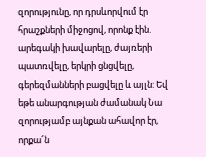զորությունը, որ դրսևորվում էր հրաշքների միջոցով, որոնք էին. արեգակի խավարելը, ժայռերի պատռվելը, երկրի ցնցվելը, գերեզմանների բացվելը և այլն: Եվ եթե անարգության ժամանակ Նա զորությամբ այնքան ահավոր էր, որքա՜ն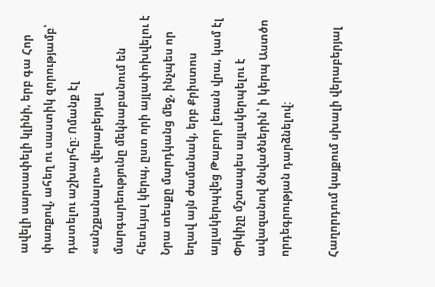ավելի սարսափելի կլինի, երբ գա Հոր փառքով, ահեղ ու սաստիկ զորությամբ՝ դատելու աշխարհը: Ոմանք էլ «անշքանալու» վերաբերյալ մարգարեությունը մեկնաբանում են հետևյալ կերպ, ըստ որի այլափոխվելու է Նրա տեսքը մարդկանց մեջ, ինչպես որ եղավ այն ժամանակ, երբ Քրիստոս այլակերպվեց Թաբոր լեռան վրա, կամ էլ Փրկիչը մշտապես այլակերպելու է ավազանով ծնվածներին՝ ի կերպ Աստծո որդեգրության դարձնելով:

Հաղորդում կայքում սխալի վերաբերյալ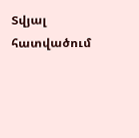Տվյալ հատվածում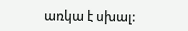առկա է սխալ: